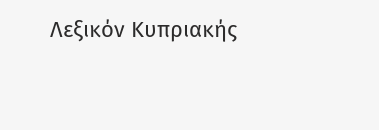Λεξικόν Κυπριακής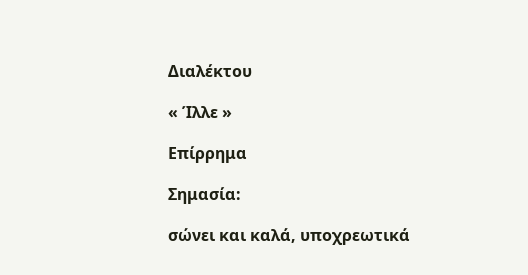Διαλέκτου

« Ίλλε »

Επίρρημα

Σημασία:

σώνει και καλά, υποχρεωτικά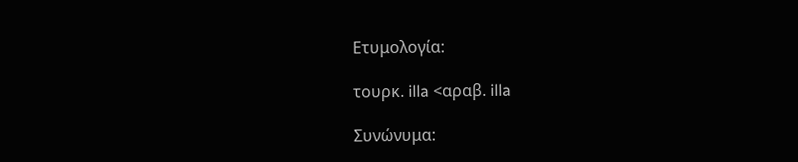Ετυμολογία:

τουρκ. illa <αραβ. illa

Συνώνυμα: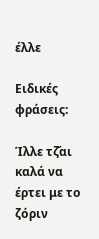έλλε

Ειδικές φράσεις:

Ίλλε τζ̌αι καλά να έρτει με το ζόριν